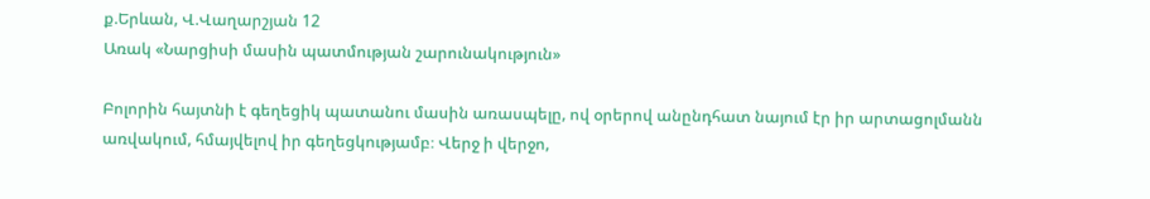ք.Երևան, Վ.Վաղարշյան 12
Առակ «Նարցիսի մասին պատմության շարունակություն»

Բոլորին հայտնի է գեղեցիկ պատանու մասին առասպելը, ով օրերով անընդհատ նայում էր իր արտացոլմանն առվակում, հմայվելով իր գեղեցկությամբ։ Վերջ ի վերջո,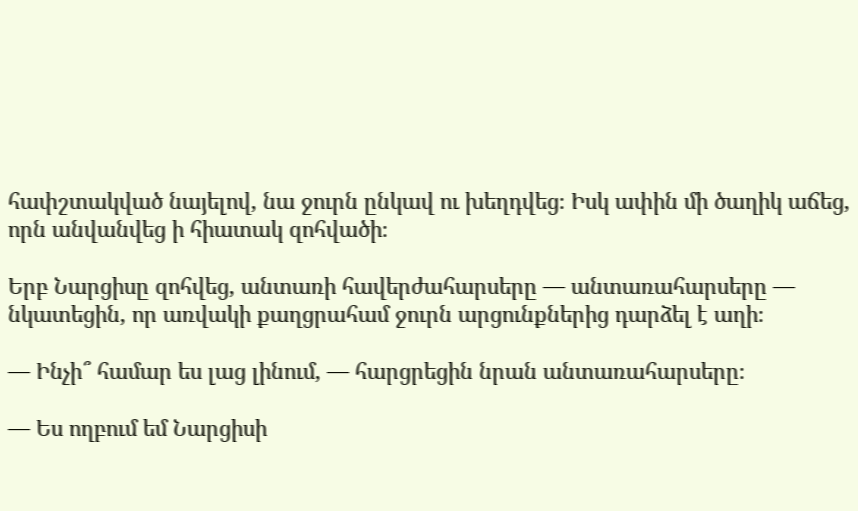հափշտակված նայելով, նա ջուրն ընկավ ու խեղդվեց։ Իսկ ափին մի ծաղիկ աճեց, որն անվանվեց ի հիատակ զոհվածի։

Երբ Նարցիսը զոհվեց, անտառի հավերժահարսերը — անտառահարսերը — նկատեցին, որ առվակի քաղցրահամ ջուրն արցունքներից դարձել է աղի։

— Ինչի՞ համար ես լաց լինում, — հարցրեցին նրան անտառահարսերը։

— Ես ողբում եմ Նարցիսի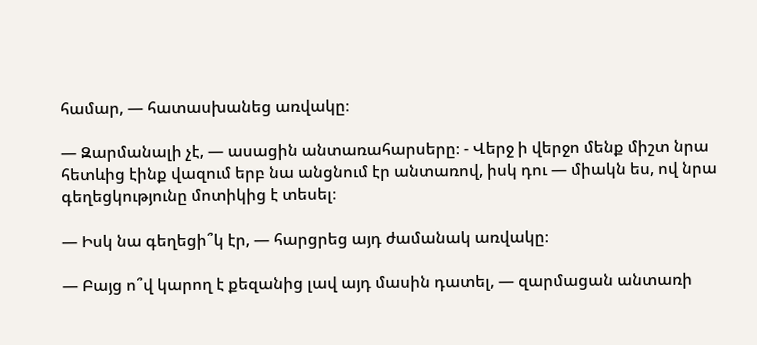համար, — հատասխանեց առվակը։

— Զարմանալի չէ, — ասացին անտառահարսերը։ - Վերջ ի վերջո մենք միշտ նրա հետևից էինք վազում երբ նա անցնում էր անտառով, իսկ դու — միակն ես, ով նրա գեղեցկությունը մոտիկից է տեսել։

— Իսկ նա գեղեցի՞կ էր, — հարցրեց այդ ժամանակ առվակը։

— Բայց ո՞վ կարող է քեզանից լավ այդ մասին դատել, — զարմացան անտառի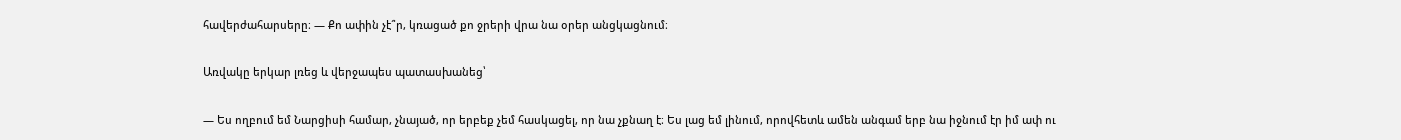հավերժահարսերը։ — Քո ափին չէ՞ր, կռացած քո ջրերի վրա նա օրեր անցկացնում։

Առվակը երկար լռեց և վերջապես պատասխանեց՝

— Ես ողբում եմ Նարցիսի համար, չնայած, որ երբեք չեմ հասկացել, որ նա չքնաղ է։ Ես լաց եմ լինում, որովհետև ամեն անգամ երբ նա իջնում էր իմ ափ ու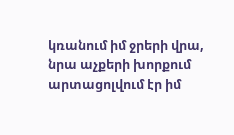կռանում իմ ջրերի վրա, նրա աչքերի խորքում արտացոլվում էր իմ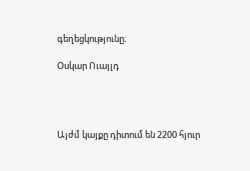գեղեցկությունը։

Օսկար Ուայլդ




Այժմ կայքը դիտում են 2200 հյուր